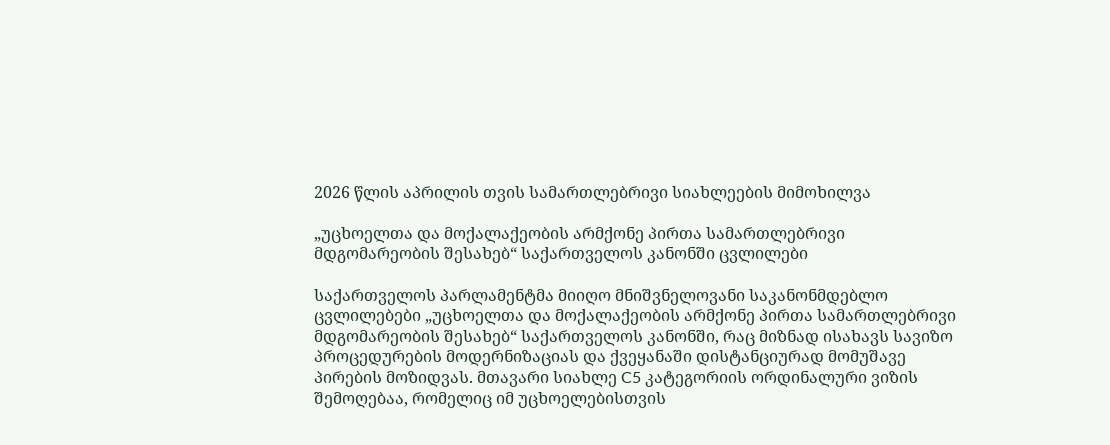2026 წლის აპრილის თვის სამართლებრივი სიახლეების მიმოხილვა

„უცხოელთა და მოქალაქეობის არმქონე პირთა სამართლებრივი მდგომარეობის შესახებ“ საქართველოს კანონში ცვლილები

საქართველოს პარლამენტმა მიიღო მნიშვნელოვანი საკანონმდებლო ცვლილებები „უცხოელთა და მოქალაქეობის არმქონე პირთა სამართლებრივი მდგომარეობის შესახებ“ საქართველოს კანონში, რაც მიზნად ისახავს სავიზო პროცედურების მოდერნიზაციას და ქვეყანაში დისტანციურად მომუშავე პირების მოზიდვას. მთავარი სიახლე C5 კატეგორიის ორდინალური ვიზის შემოღებაა, რომელიც იმ უცხოელებისთვის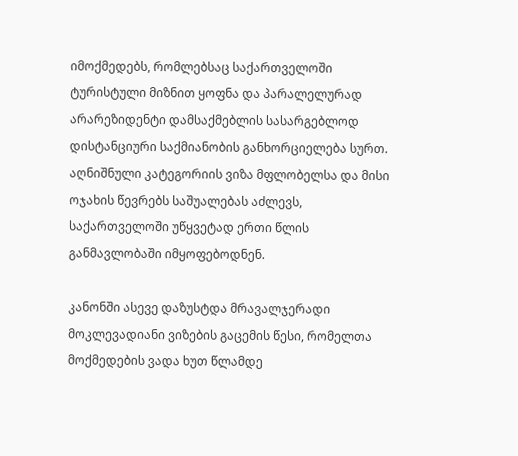იმოქმედებს, რომლებსაც საქართველოში ტურისტული მიზნით ყოფნა და პარალელურად არარეზიდენტი დამსაქმებლის სასარგებლოდ დისტანციური საქმიანობის განხორციელება სურთ. აღნიშნული კატეგორიის ვიზა მფლობელსა და მისი ოჯახის წევრებს საშუალებას აძლევს, საქართველოში უწყვეტად ერთი წლის განმავლობაში იმყოფებოდნენ.

კანონში ასევე დაზუსტდა მრავალჯერადი მოკლევადიანი ვიზების გაცემის წესი, რომელთა მოქმედების ვადა ხუთ წლამდე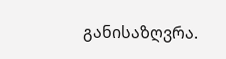განისაზღვრა.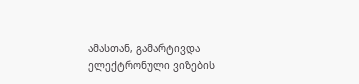ამასთან, გამარტივდა ელექტრონული ვიზების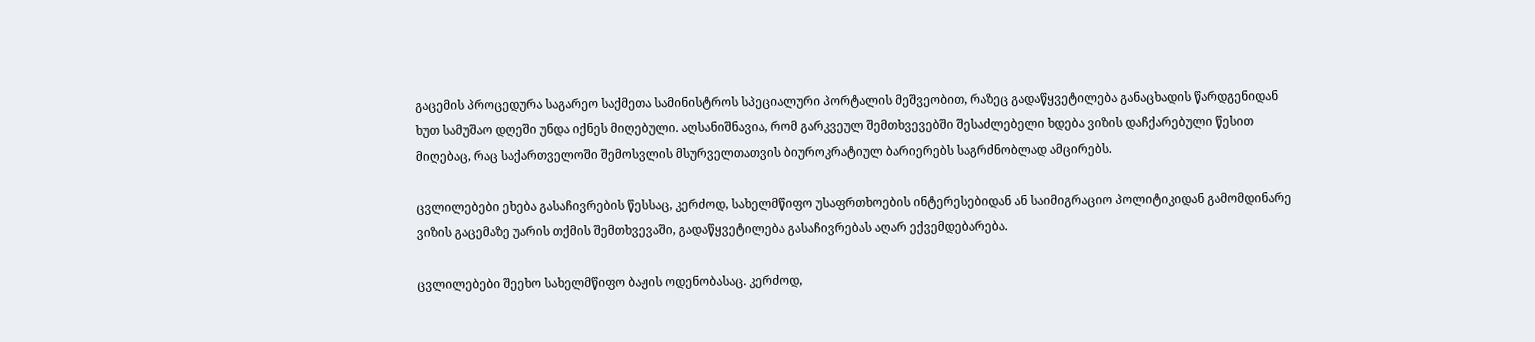გაცემის პროცედურა საგარეო საქმეთა სამინისტროს სპეციალური პორტალის მეშვეობით, რაზეც გადაწყვეტილება განაცხადის წარდგენიდან ხუთ სამუშაო დღეში უნდა იქნეს მიღებული. აღსანიშნავია, რომ გარკვეულ შემთხვევებში შესაძლებელი ხდება ვიზის დაჩქარებული წესით მიღებაც, რაც საქართველოში შემოსვლის მსურველთათვის ბიუროკრატიულ ბარიერებს საგრძნობლად ამცირებს.

ცვლილებები ეხება გასაჩივრების წესსაც, კერძოდ, სახელმწიფო უსაფრთხოების ინტერესებიდან ან საიმიგრაციო პოლიტიკიდან გამომდინარე ვიზის გაცემაზე უარის თქმის შემთხვევაში, გადაწყვეტილება გასაჩივრებას აღარ ექვემდებარება.

ცვლილებები შეეხო სახელმწიფო ბაჟის ოდენობასაც. კერძოდ,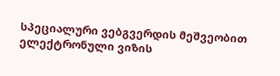სპეციალური ვებგვერდის მეშვეობით ელექტრონული ვიზის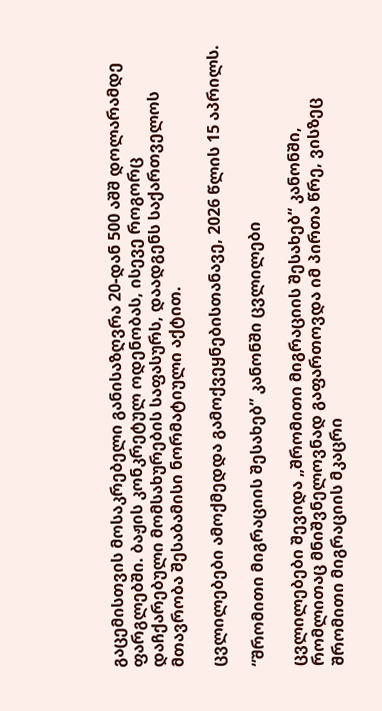გაცემისთვის მოსაკრებელი განისაზღვრა 20-დან 500 აშშ დოლარამდე ფარგლებში. ბაჟის კონკრეტულ ოდენობას, ისევე როგორც დაჩქარებული მომსახურების საფასურს, დაადგენს საქართველოს მთავრობა შესაბამისი ნორმატიული აქტით.

ცვლილებები ამოქმედდა გამოქვეყნებისთანავე, 2026 წლის 15 აპრილს.

“შრომითი მიგრაციის შესახებ” კანონში ცვლილები

ცვლილებები შევიდა „შრომითი მიგრაციის შესახებ“ კანონში, რომლითაც მნიშვნელოვნად გაფართოვდა იმ პირთა წრე, ვისზეც შრომითი მიგრაციის მკაცრი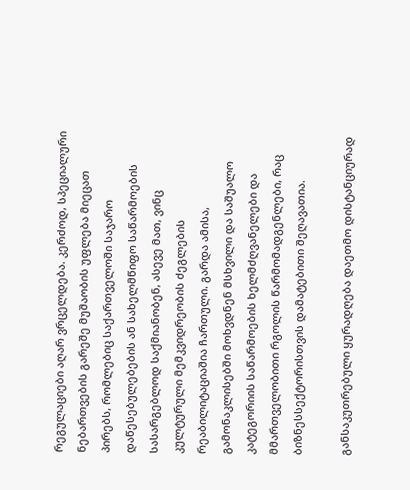რეგულაციები აღარ ვრცელდება. კერძოდ, სპეციალური ნებართვების გარეშე მუშაობის უფლება მიეცათ პირებს, რომლებიც საქართველოში საჯარო დაწესებულებების ან სახელმწიფო საწარმოების სასარგებლოდ საქმიანობენ, ასევე მათ, ვინც კულტურული მემკვიდრეობის ძეგლების რეაბილიტაციაშია ჩართული. გარდა ამისა, გამონაკლისებში მოხვდნენ მსხვილი და საშუალო კატეგორიის საწარმოების ხელმძღვანელები და მმართველობითი რგოლის წარმომადგენლები, რაც ბიზნესსექტორისთვის დამატებითი შეღავათია.

განსაკუთრებული ყურადღება დაეთმო დისტანციურად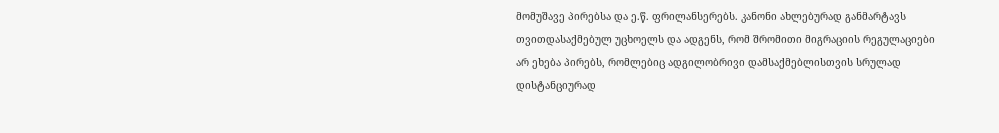მომუშავე პირებსა და ე.წ. ფრილანსერებს. კანონი ახლებურად განმარტავს თვითდასაქმებულ უცხოელს და ადგენს, რომ შრომითი მიგრაციის რეგულაციები არ ეხება პირებს, რომლებიც ადგილობრივი დამსაქმებლისთვის სრულად დისტანციურად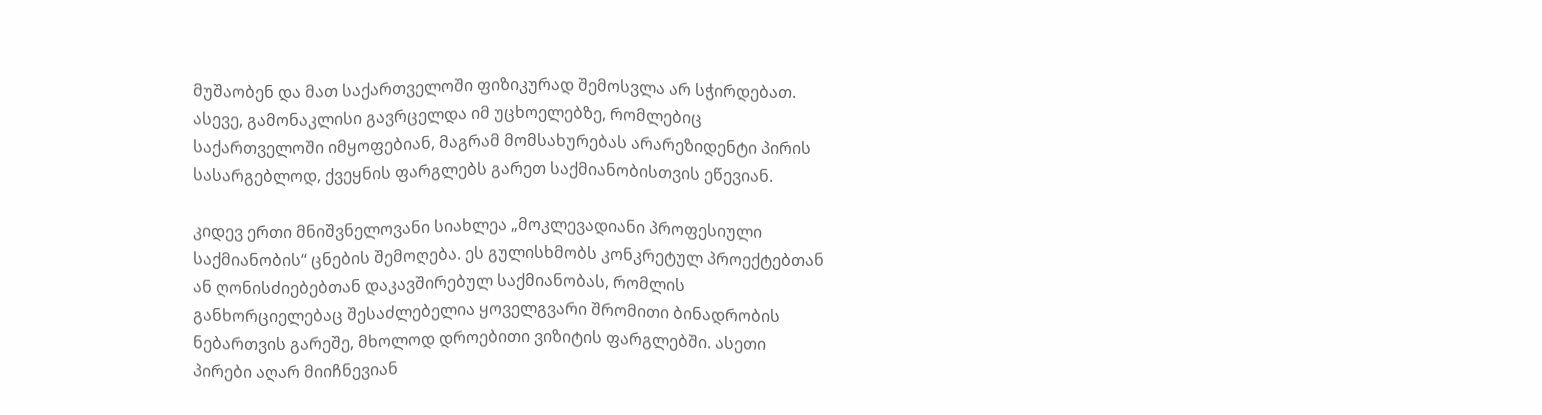მუშაობენ და მათ საქართველოში ფიზიკურად შემოსვლა არ სჭირდებათ. ასევე, გამონაკლისი გავრცელდა იმ უცხოელებზე, რომლებიც საქართველოში იმყოფებიან, მაგრამ მომსახურებას არარეზიდენტი პირის სასარგებლოდ, ქვეყნის ფარგლებს გარეთ საქმიანობისთვის ეწევიან.

კიდევ ერთი მნიშვნელოვანი სიახლეა „მოკლევადიანი პროფესიული საქმიანობის“ ცნების შემოღება. ეს გულისხმობს კონკრეტულ პროექტებთან ან ღონისძიებებთან დაკავშირებულ საქმიანობას, რომლის განხორციელებაც შესაძლებელია ყოველგვარი შრომითი ბინადრობის ნებართვის გარეშე, მხოლოდ დროებითი ვიზიტის ფარგლებში. ასეთი პირები აღარ მიიჩნევიან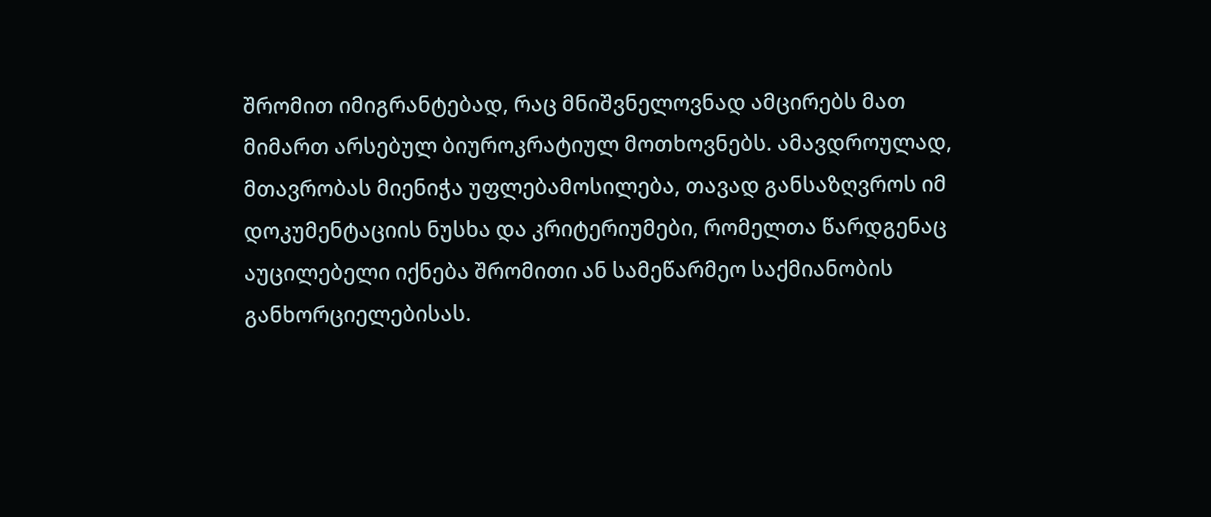შრომით იმიგრანტებად, რაც მნიშვნელოვნად ამცირებს მათ მიმართ არსებულ ბიუროკრატიულ მოთხოვნებს. ამავდროულად, მთავრობას მიენიჭა უფლებამოსილება, თავად განსაზღვროს იმ დოკუმენტაციის ნუსხა და კრიტერიუმები, რომელთა წარდგენაც აუცილებელი იქნება შრომითი ან სამეწარმეო საქმიანობის განხორციელებისას.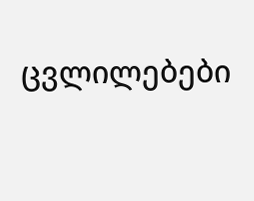ცვლილებები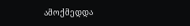ამოქმედდა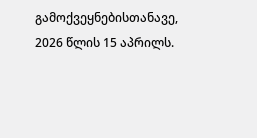გამოქვეყნებისთანავე, 2026 წლის 15 აპრილს.